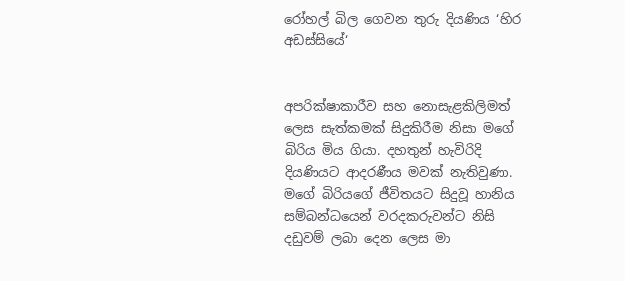රෝහල් බිල ගෙවන තුරු දියණිය ‘හිර අඩස්සියේ‘


අපරික්ෂාකාරීව සහ නොසැළකිලිමත් ලෙස සැත්කමක් සිදුකිරීම නිසා මගේ බිරිය මිය ගියා. දහතුන් හැවිරිදි දියණියට ආදරණීය මවක් නැතිවුණා. මගේ බිරියගේ ජීවිතයට සිදුවූ හානිය සම්බන්ධයෙන් වරදකරුවන්ට නිසි දඩුවම් ලබා දෙන ලෙස මා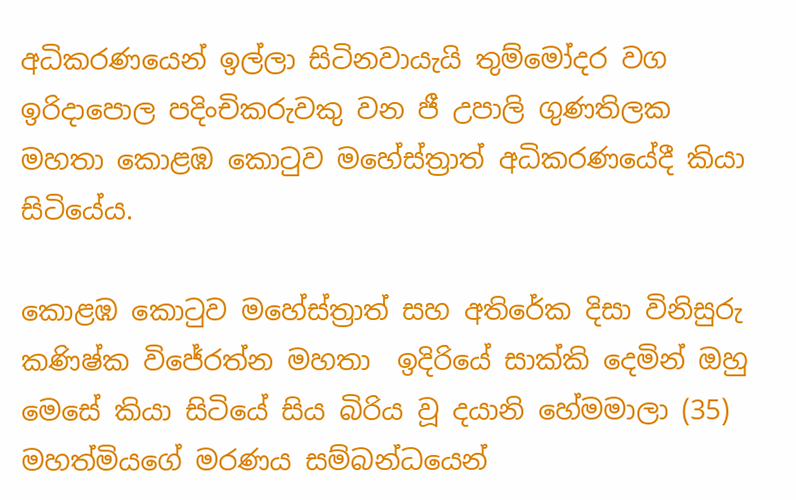අධිකරණයෙන් ඉල්ලා සිටිනවායැයි තුම්මෝදර වග ඉරිදාපොල පදිංචිකරුවකු වන ජී උපාලි ගුණතිලක මහතා කොළඹ කොටුව මහේස්ත්‍රාත් අධිකරණයේදී කියා සිටියේය.

කොළඹ කොටුව මහේස්ත්‍රාත් සහ අතිරේක දිසා විනිසුරු කණිෂ්ක විජේරත්න මහතා  ඉදිරියේ සාක්කි දෙමින් ඔහු මෙසේ කියා සිටියේ සිය බිරිය වූ දයානි හේමමාලා (35)  මහත්මියගේ මරණය සම්බන්ධයෙන්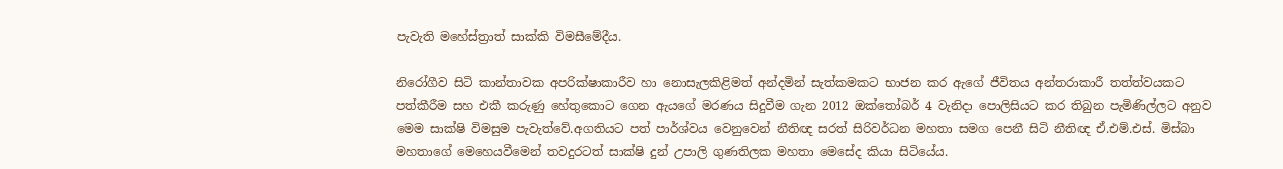පැවැති මහේස්ත්‍රාත් සාක්කි විමසීමේදීය.

නිරෝගීව සිටි කාන්තාවක අපරික්ෂාකාරීව හා නොසැලකිළිමත් අන්දමින් සැත්කමකට භාජන කර ඇගේ ජීවිතය අන්තරාකාරී තත්ත්වයකට පත්කීරීම සහ එකී කරුණු හේතුකොට ගෙන ඇයගේ මරණය සිදුවීම ගැන 2012 ඔක්තෝබර් 4 වැනිදා පොලිසියට කර තිබුන පැමිණිල්ලට අනුව මෙම සාක්ෂි විමසුම පැවැත්වේ.අගතියට පත් පාර්ශ්වය වෙනුවෙන් නීතිඥ සරත් සිරිවර්ධන මහතා සමග පෙනී සිටි නීතිඥ ඒ.එම්.එස්. මිස්බා මහතාගේ මෙහෙයවීමෙන් තවදුරටත් සාක්ෂි දුන් උපාලි ගුණතිලක මහතා මෙසේද කියා සිටියේය.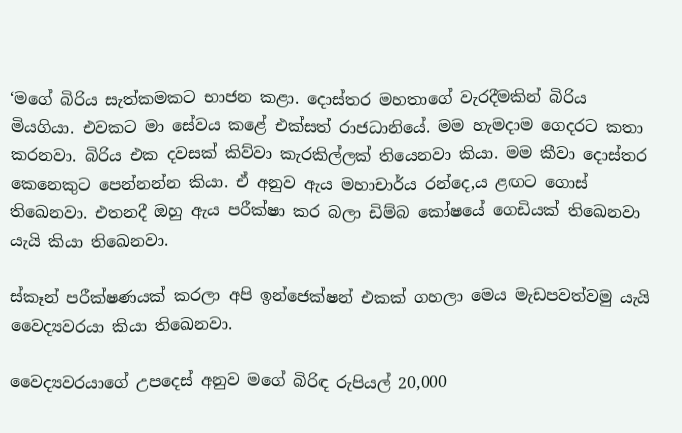‘මගේ බිරිය සැත්කමකට භාජන කළා. දොස්තර මහතාගේ වැරදීමකින් බිරිය මියගියා. එවකට මා සේවය කළේ එක්සත් රාජධානියේ. මම හැමදාම ගෙදරට කතා කරනවා. බිරිය එක දවසක් කිව්වා කැරකිල්ලක් තියෙනවා කියා. මම කීවා දොස්තර කෙනෙකුට පෙන්නන්න කියා. ඒ අනුව ඇය මහාචාර්ය රන්දෙ‚ය ළඟට ගොස් තිඛෙනවා. එතනදී ඔහු ඇය පරීක්ෂා කර බලා ඩිම්බ කෝෂයේ ගෙඩියක් තිඛෙනවා යැයි කියා තිඛෙනවා.

ස්කෑන් පරීක්ෂණයක් කරලා අපි ඉන්ජෙක්ෂන් එකක් ගහලා මෙය මැඩපවත්වමු යැයි වෛද්‍යවරයා කියා තිඛෙනවා.

වෛද්‍යවරයාගේ උපදෙස් අනුව මගේ බිරිඳ රුපියල් 20,000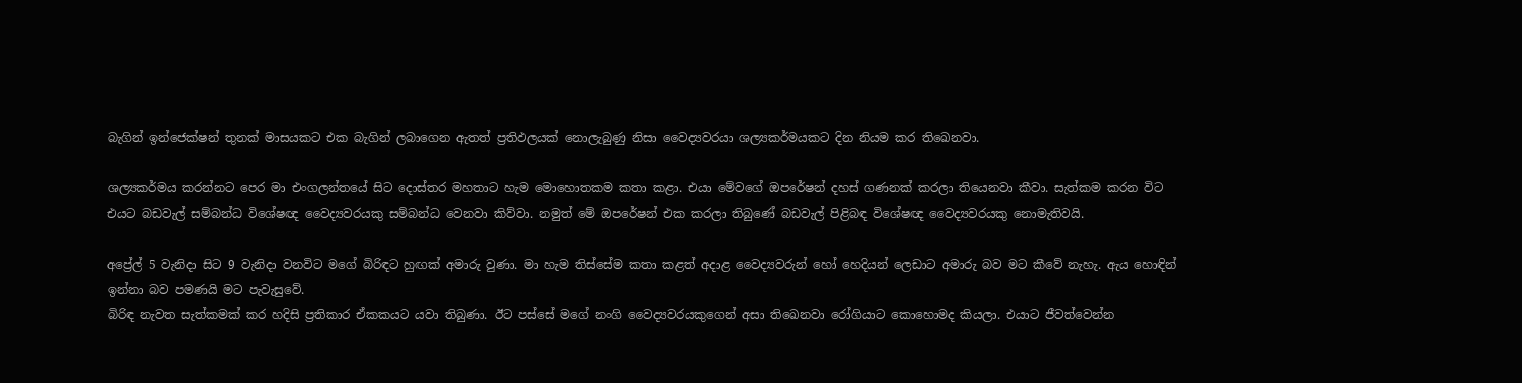බැගින් ඉන්ජෙක්ෂන් තුනක් මාසයකට එක බැගින් ලබාගෙන ඇතත් ප්‍රතිඵලයක් නොලැබුණු නිසා වෛද්‍යවරයා ශල්‍යකර්මයකට දින නියම කර තිඛෙනවා.

ශල්‍යකර්මය කරන්නට පෙර මා එංගලන්තයේ සිට දොස්තර මහතාට හැම මොහොතකම කතා කළා. එයා මේවගේ ඔපරේෂන් දහස් ගණනක් කරලා තියෙනවා කීවා. සැත්කම කරන විට එයට බඩවැල් සම්බන්ධ විශේෂඥ වෛද්‍යවරයකු සම්බන්ධ වෙනවා කිව්වා. නමුත් මේ ඔපරේෂන් එක කරලා තිබුණේ බඩවැල් පිළිබඳ විශේෂඥ වෛද්‍යවරයකු නොමැතිවයි.

අප්‍රේල් 5 වැනිදා සිට 9 වැනිදා වනවිට මගේ බිරිඳට හුඟක් අමාරු වුණා. මා හැම තිස්සේම කතා කළත් අදාළ වෛද්‍යවරුන් හෝ හෙදියන් ලෙඩාට අමාරු බව මට කීවේ නැහැ. ඇය හොඳින් ඉන්නා බව පමණයි මට පැවැසුවේ.
බිරිඳ නැවත සැත්කමක් කර හදිසි ප්‍රතිකාර ඒකකයට යවා තිබුණා. ඊට පස්සේ මගේ නංගි වෛද්‍යවරයකුගෙන් අසා තිඛෙනවා රෝගියාට කොහොමද කියලා. එයාට ජීවත්වෙන්න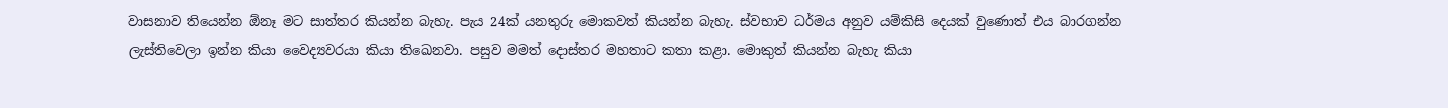වාසනාව තියෙන්න ඕනෑ මට සාත්තර කියන්න බැහැ. පැය 24ක් යනතුරු මොකවත් කියන්න බැහැ. ස්වභාව ධර්මය අනුව යම්කිසි දෙයක් වුණොත් එය බාරගන්න ලැස්තිවෙලා ඉන්න කියා වෛද්‍යවරයා කියා තිඛෙනවා. පසුව මමත් දොස්තර මහතාට කතා කළා. මොකුත් කියන්න බැහැ කියා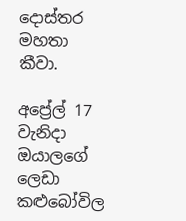දොස්තර මහතා කීවා.

අප්‍රේල් 17 වැනිදා ඔයාලගේ ලෙඩා කළුබෝවිල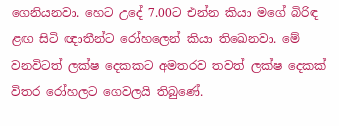ගෙනියනවා. හෙට උදේ 7.00ට එන්න කියා මගේ බිරිඳ ළඟ සිටි ඥාතීන්ට රෝහලෙන් කියා තිඛෙනවා. මේ වනවිටත් ලක්ෂ දෙකකට අමතරව තවත් ලක්ෂ දෙකක් විතර රෝහලට ගෙවලයි තිබුණේ.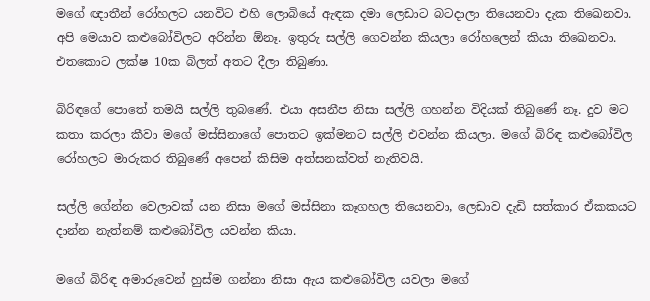මගේ ඥාතීන් රෝහලට යනවිට එහි ලොබියේ ඇඳක දමා ලෙඩාට බටදාලා තියෙනවා දැක තිඛෙනවා. අපි මෙයාව කළුබෝවිලට අරින්න ඕනෑ. ඉතුරු සල්ලි ගෙවන්න කියලා රෝහලෙන් කියා තිඛෙනවා. එතකොට ලක්ෂ 10ක බිලත් අතට දීලා තිබුණා.

බිරිඳගේ පොතේ තමයි සල්ලි තුබණේ. එයා අසනීප නිසා සල්ලි ගහන්න විදියක් තිබුණේ නෑ. දුව මට කතා කරලා කීවා මගේ මස්සිනාගේ පොතට ඉක්මනට සල්ලි එවන්න කියලා. මගේ බිරිඳ කළුබෝවිල රෝහලට මාරුකර තිබුණේ අපෙන් කිසිම අත්සනක්වත් නැතිවයි.

සල්ලි ගේන්න වෙලාවක් යන නිසා මගේ මස්සිනා කෑගහල තියෙනවා, ලෙඩාව දැඩි සත්කාර ඒකකයට දාන්න නැත්නම් කළුබෝවිල යවන්න කියා.

මගේ බිරිඳ අමාරුවෙන් හුස්ම ගන්නා නිසා ඇය කළුබෝවිල යවලා මගේ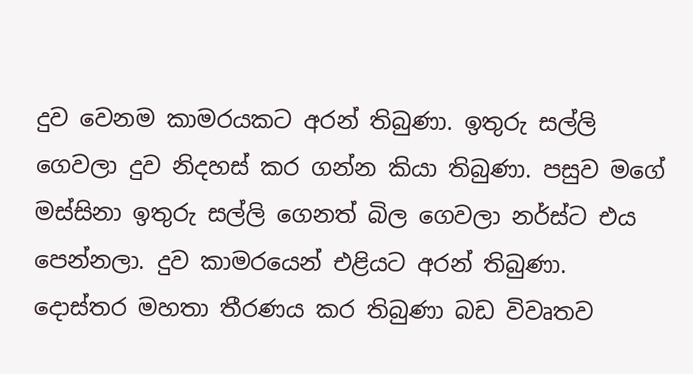දුව වෙනම කාමරයකට අරන් තිබුණා. ඉතුරු සල්ලි ගෙවලා දුව නිදහස් කර ගන්න කියා තිබුණා. පසුව මගේ මස්සිනා ඉතුරු සල්ලි ගෙනත් බිල ගෙවලා නර්ස්ට එය පෙන්නලා. දුව කාමරයෙන් එළියට අරන් තිබුණා.
දොස්තර මහතා තීරණය කර තිබුණා බඩ විවෘතව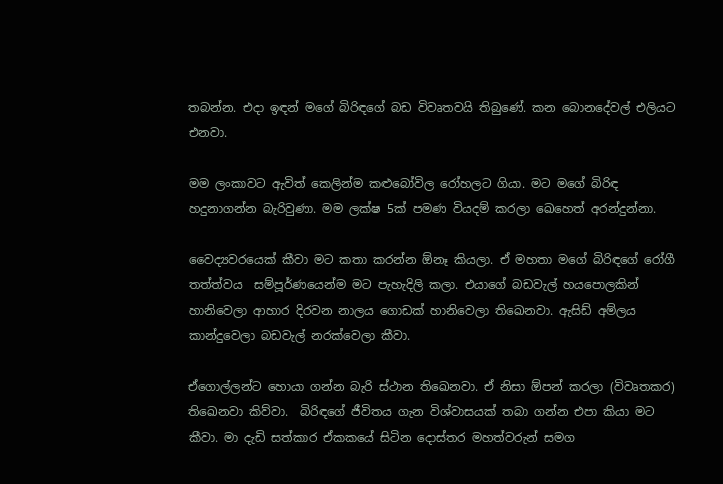තබන්න. එදා ඉඳන් මගේ බිරිඳගේ බඩ විවෘතවයි තිබුණේ. කන බොනදේවල් එලියට එනවා.

මම ලංකාවට ඇවිත් කෙලින්ම කළුබෝවිල රෝහලට ගියා. මට මගේ බිරිඳ  හදුනාගන්න බැරිවුණා. මම ලක්ෂ 5ක් පමණ වියදම් කරලා ඛෙහෙත් අරන්දුන්නා.

වෛද්‍යවරයෙක් කීවා මට කතා කරන්න ඕනෑ කියලා. ඒ මහතා මගේ බිරිඳගේ රෝගී තත්ත්වය  සම්පූර්ණයෙන්ම මට පැහැදිලි කලා. එයාගේ බඩවැල් හයපොලකින් හානිවෙලා ආහාර දිරවන නාලය ගොඩක් හානිවෙලා තිඛෙනවා. ඇසිඩ් අම්ලය කාන්දුවෙලා බඩවැල් නරක්වෙලා කීවා.

ඒගොල්ලන්ට හොයා ගන්න බැරි ස්ථාන තිඛෙනවා. ඒ නිසා ඕපන් කරලා (විවෘතකර) තිඛෙනවා කිව්වා.  බිරිඳගේ ජීවිතය ගැන විශ්වාසයක් තබා ගන්න එපා කියා මට කීවා. මා දැඩි සත්කාර ඒකකයේ සිටින දොස්තර මහත්වරුන් සමග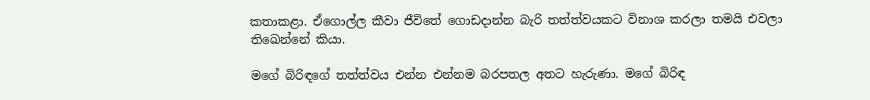කතාකළා. ඒගොල්ල කීවා ජීවිතේ ගොඩදාන්න බැරි තත්ත්වයකට විනාශ කරලා තමයි එවලා තිඛෙන්නේ කියා.

මගේ බිරිඳගේ තත්ත්වය එන්න එන්නම බරපතල අතට හැරුණා. මගේ බිරිඳ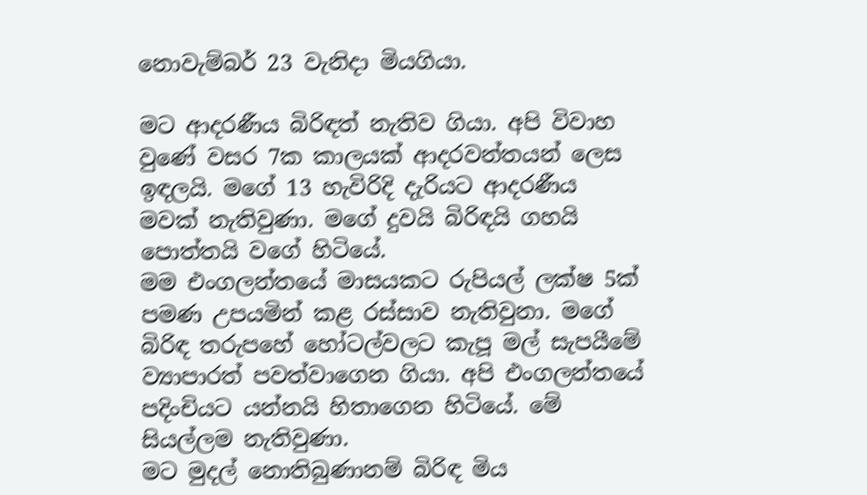නොවැම්බර් 23 වැනිදා මියගියා.

මට ආදරණීය බිරිඳත් නැතිව ගියා. අපි විවාහ වුණේ වසර 7ක කාලයක් ආදරවන්තයන් ලෙස ඉඳලයි. මගේ 13 හැවිරිදි දැරියට ආදරණීය මවක් නැතිවුණා. මගේ දුවයි බිරිඳයි ගහයි පොත්තයි වගේ හිටියේ.
මම එංගලන්තයේ මාසයකට රුපියල් ලක්ෂ 5ක් පමණ උපයමින් කළ රස්සාව නැතිවුනා. මගේ බිරිඳ තරුපහේ හෝටල්වලට කැපූ මල් සැපයීමේ ව්‍යාපාරත් පවත්වාගෙන ගියා. අපි එංගලන්තයේ පදිංචියට යන්නයි හිතාගෙන හිටියේ. මේ සියල්ලම නැතිවුණා.
මට මුදල් නොතිබුණානම් බිරිඳ මිය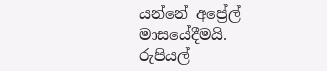යන්නේ අප්‍රේල් මාසයේදීමයි. රුපියල්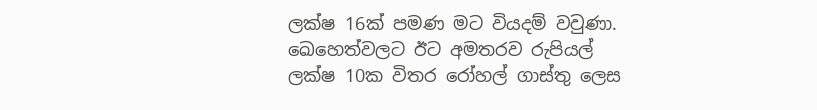ලක්ෂ 16ක් පමණ මට වියදම් වවුණා. ඛෙහෙත්වලට ඊට අමතරව රුපියල් ලක්ෂ 10ක විතර රෝහල් ගාස්තු ලෙස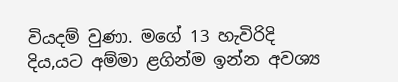වියදම් වුණා. මගේ 13 හැවිරිදි දිය‚යට අම්මා ළගින්ම ඉන්න අවශ්‍ය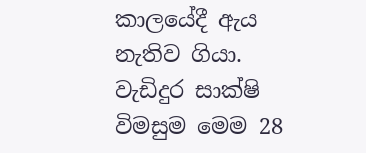කාලයේදී ඇය නැතිව ගියා.
වැඩිදුර සාක්ෂි විමසුම මෙම 28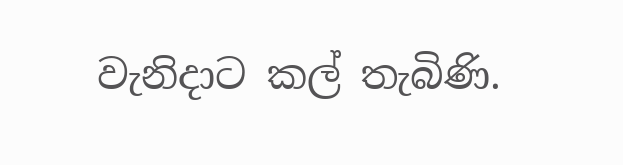වැනිදාට කල් තැබිණි.